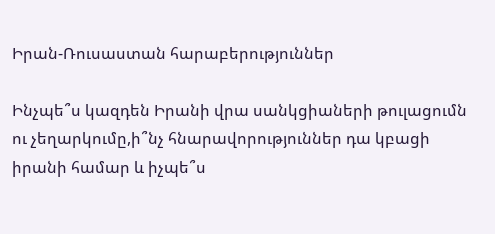Իրան-Ռուսաստան հարաբերություններ

Ինչպե՞ս կազդեն Իրանի վրա սանկցիաների թուլացումն ու չեղարկումը,ի՞նչ հնարավորություններ դա կբացի իրանի համար և իչպե՞ս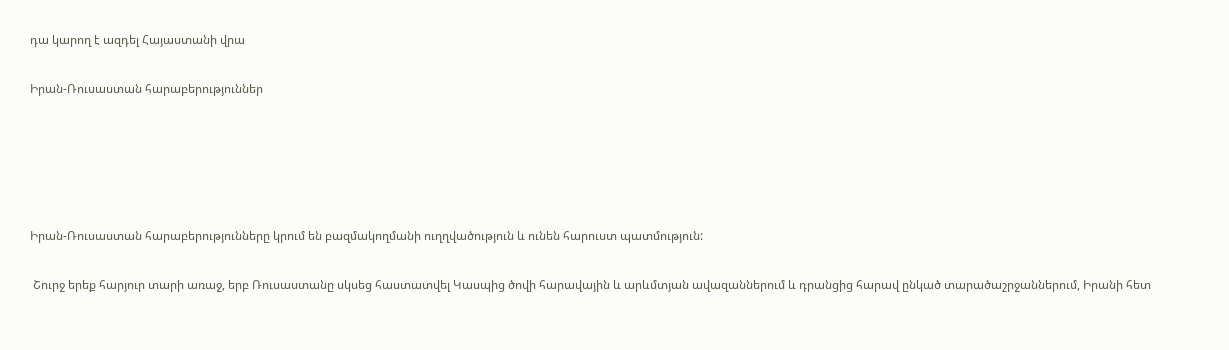դա կարող է ազդել Հայաստանի վրա

Իրան-Ռուսաստան հարաբերություններ





Իրան-Ռուսաստան հարաբերությունները կրում են բազմակողմանի ուղղվածություն և ունեն հարուստ պատմություն:

 Շուրջ երեք հարյուր տարի առաջ, երբ Ռուսաստանը սկսեց հաստատվել Կասպից ծովի հարավային և արևմտյան ավազաններում և դրանցից հարավ ընկած տարածաշրջաններում, Իրանի հետ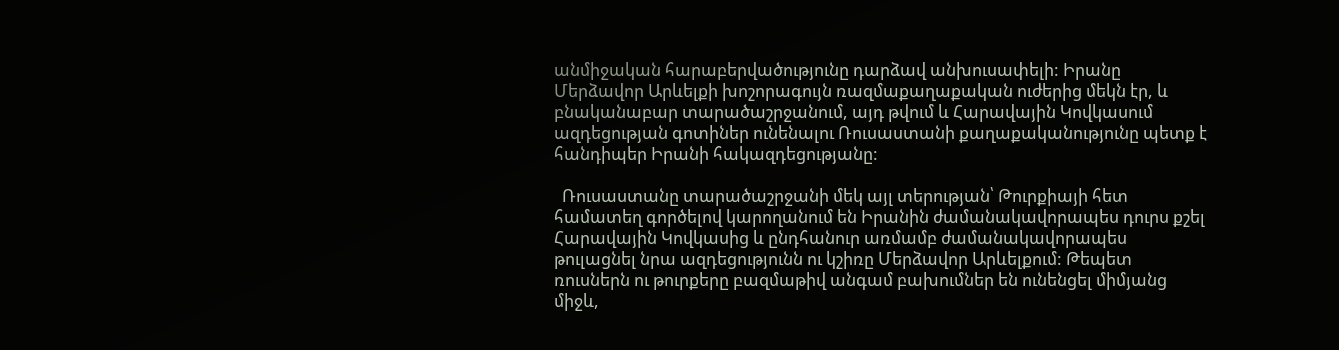անմիջական հարաբերվածությունը դարձավ անխուսափելի: Իրանը Մերձավոր Արևելքի խոշորագույն ռազմաքաղաքական ուժերից մեկն էր, և բնականաբար տարածաշրջանում, այդ թվում և Հարավային Կովկասում ազդեցության գոտիներ ունենալու Ռուսաստանի քաղաքականությունը պետք է հանդիպեր Իրանի հակազդեցությանը:

  Ռուսաստանը տարածաշրջանի մեկ այլ տերության՝ Թուրքիայի հետ համատեղ գործելով կարողանում են Իրանին ժամանակավորապես դուրս քշել Հարավային Կովկասից և ընդհանուր առմամբ ժամանակավորապես թուլացնել նրա ազդեցությունն ու կշիռը Մերձավոր Արևելքում: Թեպետ ռուսներն ու թուրքերը բազմաթիվ անգամ բախումներ են ունենցել միմյանց միջև,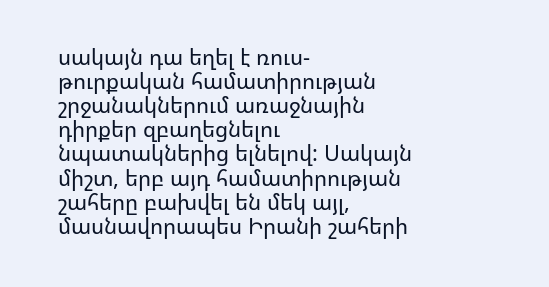սակայն դա եղել է ռուս-թուրքական համատիրության շրջանակներում առաջնային դիրքեր զբաղեցնելու նպատակներից ելնելով: Սակայն միշտ, երբ այդ համատիրության շահերը բախվել են մեկ այլ, մասնավորապես Իրանի շահերի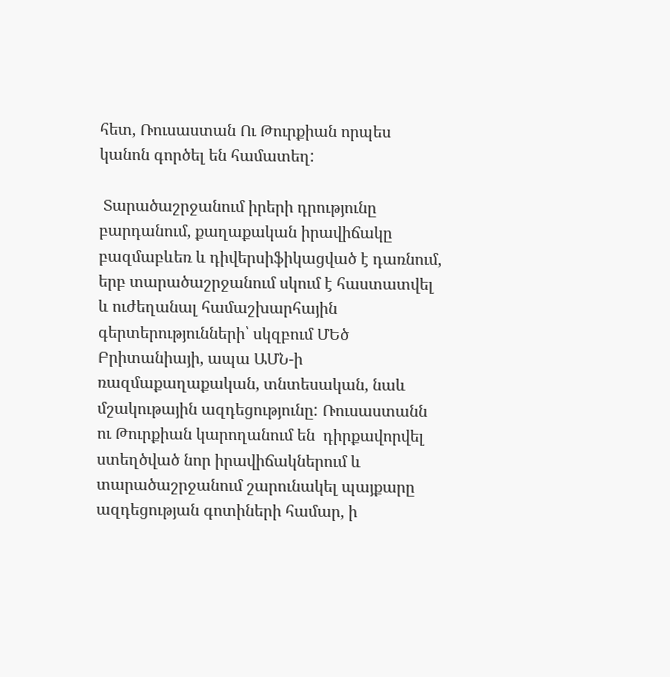հետ, Ռուսաստան Ու Թուրքիան որպես կանոն գործել են համատեղ:

 Տարածաշրջանում իրերի դրությունը բարդանում, քաղաքական իրավիճակը բազմաբևեռ և դիվերսիֆիկացված է դառնում, երբ տարածաշրջանում սկում է հաստատվել և ուժեղանալ համաշխարհային գերտերությունների՝ սկզբում ՄԵծ Բրիտանիայի, ապա ԱՄՆ-ի ռազմաքաղաքական, տնտեսական, նաև մշակութային ազդեցությունը: Ռուսաստանն ու Թուրքիան կարողանում են  դիրքավորվել ստեղծված նոր իրավիճակներում և տարածաշրջանում շարունակել պայքարը ազդեցության գոտիների համար, ի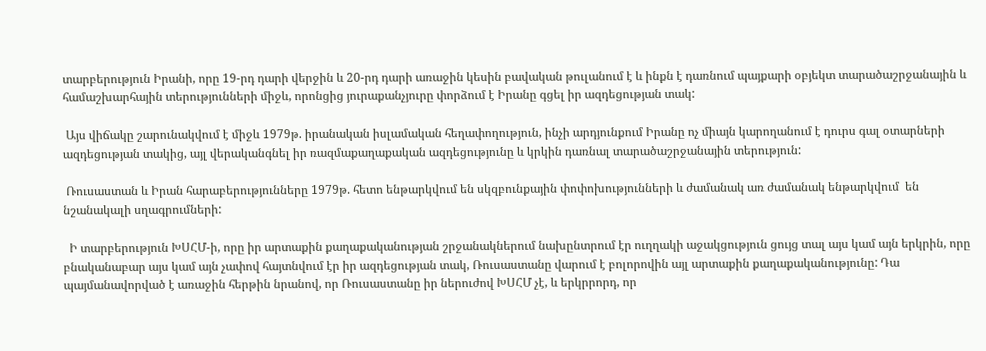տարբերություն Իրանի, որը 19-րդ դարի վերջին և 20-րդ դարի առաջին կեսին բավական թուլանում է և ինքն է դառնում պայքարի օբյեկտ տարածաշրջանային և համաշխարհային տերությունների միջև, որոնցից յուրաքանչյուրը փորձում է Իրանը գցել իր ազդեցության տակ:

 Այս վիճակը շարունակվում է միջև 1979թ. իրանական իսլամական հեղափողություն, ինչի արդյունքում Իրանը ոչ միայն կարողանում է դուրս գալ օտարների ազդեցության տակից, այլ վերականգնել իր ռազմաքաղաքական ազդեցությունը և կրկին դառնալ տարածաշրջանային տերություն:

 Ռուսաստան և Իրան հարաբերությունները 1979թ. հետո ենթարկվում են սկզբունքային փոփոխությունների և ժամանակ առ ժամանակ ենթարկվում  են նշանակալի սղագրումների:

  Ի տարբերություն ԽՍՀՄ-ի, որը իր արտաքին քաղաքականության շրջանակներում նախընտրում էր ուղղակի աջակցություն ցույց տալ այս կամ այն երկրին, որը բնականաբար այս կամ այն չափով հայտնվում էր իր ազդեցության տակ, Ռուսաստանը վարում է բոլորովին այլ արտաքին քաղաքականությունը: Դա պայմանավորված է առաջին հերթին նրանով, որ Ռուսաստանը իր ներուժով ԽՍՀՄ չէ, և երկրրորդ, որ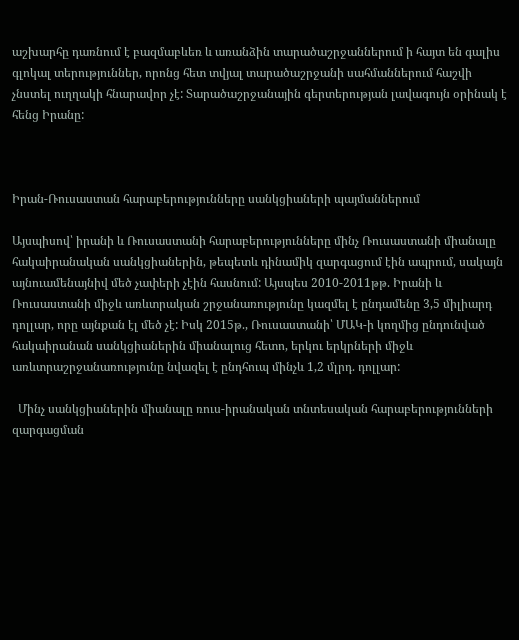աշխարհը դառնում է բազմաբևեռ և առանձին տարածաշրջաններում ի հայտ են գալիս գլոկալ տերություններ, որոնց հետ տվյալ տարածաշրջանի սահմաններում հաշվի չնստել ուղղակի հնարավոր չէ: Տարածաշրջանային գերտերության լավագույն օրինակ է հենց Իրանը:



Իրան-Ռուսաստան հարաբերությունները սանկցիաների պայմաններում

Այսպիսով՝ իրանի և Ռուսաստանի հարաբերությունները մինչ Ռուսաստանի միանալը հակաիրանական սանկցիաներին, թեպետև դինամիկ զարգացում էին ապրում, սակայն այնուամենայնիվ մեծ չափերի չէին հասնում: Այսպես 2010-2011թթ. Իրանի և Ռուսաստանի միջև առևտրական շրջանառությունը կազմել է ընդամենը 3,5 միլիարդ դոլլար, որը այնքան էլ մեծ չէ: Իսկ 2015թ., Ռուսաստանի՝ ՄԱԿ-ի կողմից ընդունված հակաիրանան սանկցիաներին միանալուց հետո, երկու երկրների միջև առևտրաշրջանառությունը նվազել է ընդհուպ մինչև 1,2 մլրդ. դոլլար:

  Մինչ սանկցիաներին միանալը ռուս-իրանական տնտեսական հարաբերությունների զարգացման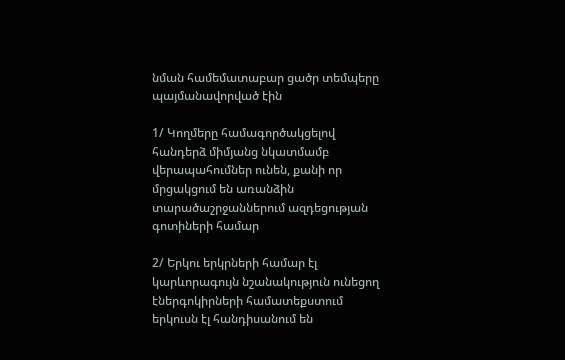նման համեմատաբար ցածր տեմպերը պայմանավորված էին

1/ Կողմերը համագործակցելով հանդերձ միմյանց նկատմամբ վերապահումներ ունեն, քանի որ մրցակցում են առանձին տարածաշրջաններում ազդեցության գոտիների համար

2/ Երկու երկրների համար էլ կարևորագույն նշանակություն ունեցող էներգոկիրների համատեքստում երկուսն էլ հանդիսանում են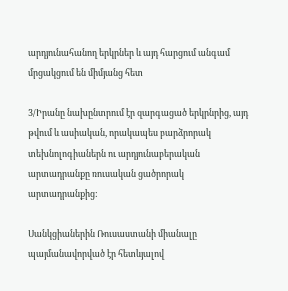արդյունահանող երկրներ և այդ հարցում անգամ մրցակցում են միմյանց հետ

3/Իրանը նախընտրում էր զարգացած երկրնրից, այդ թվում և ասիական, որակապես բարձրորակ տեխնոլոգիաներն ու արդյունաբերական արտադրանքը ռուսական ցածրորակ արտադրանքից:

Սանկցիաներին Ռուսաստանի միանալը պայմանավորված էր հետևյալով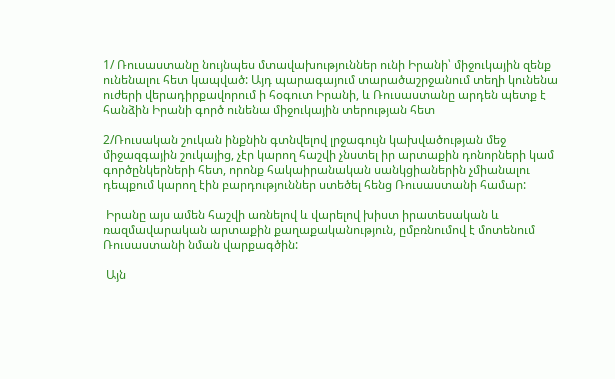1/ Ռուսաստանը նույնպես մտավախություններ ունի Իրանի՝ միջուկային զենք ունենալու հետ կապված: Այդ պարագայում տարածաշրջանում տեղի կունենա ուժերի վերադիրքավորում ի հօգուտ Իրանի, և Ռուսաստանը արդեն պետք է հանձին Իրանի գործ ունենա միջուկային տերության հետ

2/Ռուսական շուկան ինքնին գտնվելով լրջագույն կախվածության մեջ միջազգային շուկայից, չէր կարող հաշվի չնստել իր արտաքին դոնորների կամ գործընկերների հետ, որոնք հակաիրանական սանկցիաներին չմիանալու դեպքում կարող էին բարդություններ ստեծել հենց Ռուսաստանի համար:

 Իրանը այս ամեն հաշվի առնելով և վարելով խիստ իրատեսական և ռազմավարական արտաքին քաղաքականություն, ըմբռնումով է մոտենում Ռուսաստանի նման վարքագծին:

 Այն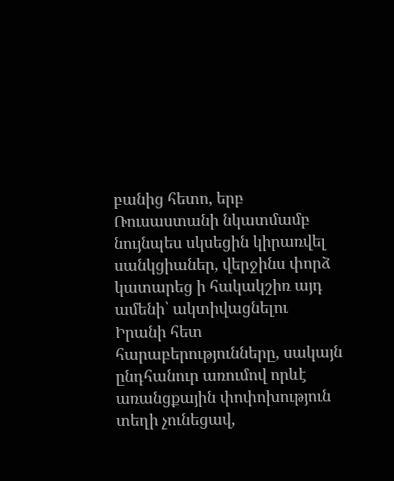բանից հետո, երբ Ռուսաստանի նկատմամբ նույնպես սկսեցին կիրառվել սանկցիաներ, վերջինս փորձ կատարեց ի հակակշիռ այդ ամենի՝ ակտիվացնելու Իրանի հետ հարաբերությունները, սակայն ընդհանուր առումով որևէ առանցքային փոփոխություն տեղի չունեցավ,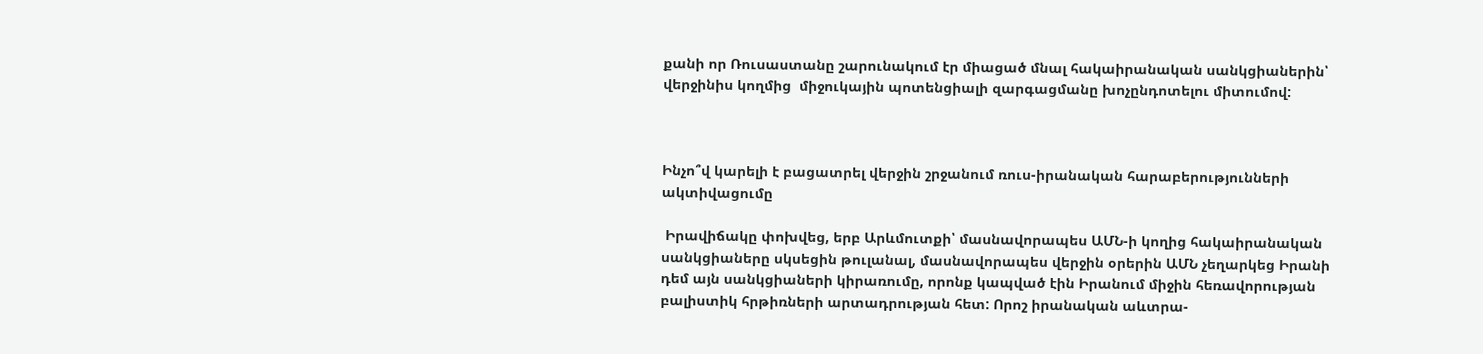քանի որ Ռուսաստանը շարունակում էր միացած մնալ հակաիրանական սանկցիաներին՝ վերջինիս կողմից  միջուկային պոտենցիալի զարգացմանը խոչընդոտելու միտումով:



Ինչո՞վ կարելի է բացատրել վերջին շրջանում ռուս-իրանական հարաբերությունների ակտիվացումը

 Իրավիճակը փոխվեց, երբ Արևմուտքի՝ մասնավորապես ԱՄՆ-ի կողից հակաիրանական սանկցիաները սկսեցին թուլանալ, մասնավորապես վերջին օրերին ԱՄՆ չեղարկեց Իրանի դեմ այն սանկցիաների կիրառումը, որոնք կապված էին Իրանում միջին հեռավորության բալիստիկ հրթիռների արտադրության հետ: Որոշ իրանական աևտրա-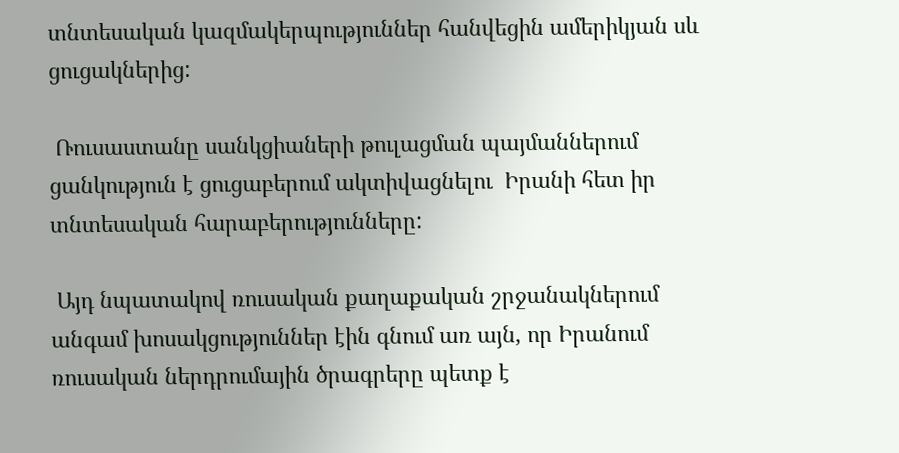տնտեսական կազմակերպություններ հանվեցին ամերիկյան սև ցուցակներից:

 Ռուսաստանը սանկցիաների թուլացման պայմաններում ցանկություն է ցուցաբերում ակտիվացնելու  Իրանի հետ իր տնտեսական հարաբերությունները:

 Այդ նպատակով ռուսական քաղաքական շրջանակներում անգամ խոսակցություններ էին գնում առ այն, որ Իրանում ռուսական ներդրումային ծրագրերը պետք է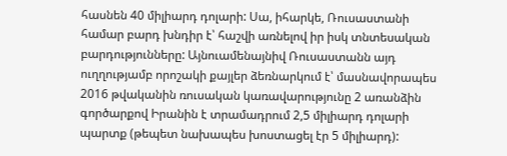հասնեն 40 միլիարդ դոլարի: Սա, իհարկե, Ռուսաստանի համար բարդ խնդիր է՝ հաշվի առնելով իր իսկ տնտեսական բարդությունները: Այնուամենայնիվ Ռուսաստանն այդ ուղղությամբ որոշակի քայլեր ձեռնարկում է՝ մասնավորապես 2016 թվականին ռուսական կառավարությունը 2 առանձին գործարքով Իրանին է տրամադրում 2,5 միլիարդ դոլարի պարտք (թեպետ նախապես խոստացել էր 5 միլիարդ):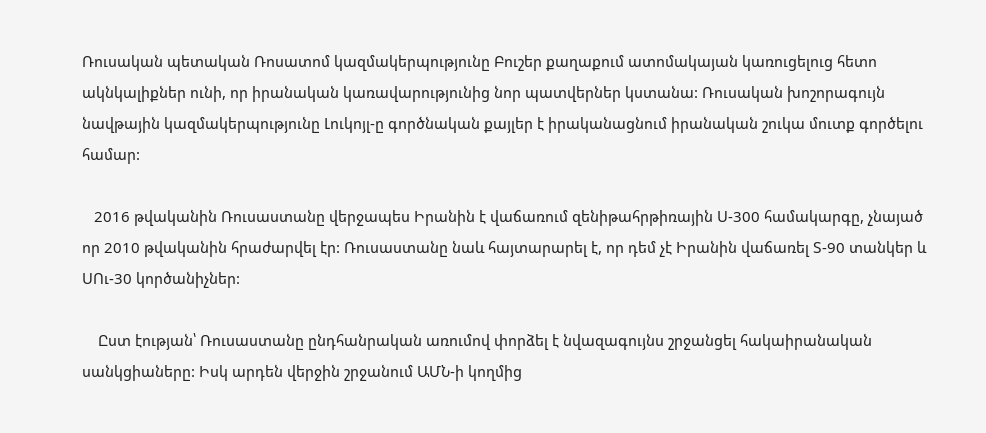Ռուսական պետական Ռոսատոմ կազմակերպությունը Բուշեր քաղաքում ատոմակայան կառուցելուց հետո ակնկալիքներ ունի, որ իրանական կառավարությունից նոր պատվերներ կստանա: Ռուսական խոշորագույն նավթային կազմակերպությունը Լուկոյլ-ը գործնական քայլեր է իրականացնում իրանական շուկա մուտք գործելու համար:

   2016 թվականին Ռուսաստանը վերջապես Իրանին է վաճառում զենիթահրթիռային Ս-300 համակարգը, չնայած որ 2010 թվականին հրաժարվել էր: Ռուսաստանը նաև հայտարարել է, որ դեմ չէ Իրանին վաճառել Տ-90 տանկեր և ՍՈւ-30 կործանիչներ:

    Ըստ էության՝ Ռուսաստանը ընդհանրական առումով փորձել է նվազագույնս շրջանցել հակաիրանական սանկցիաները: Իսկ արդեն վերջին շրջանում ԱՄՆ-ի կողմից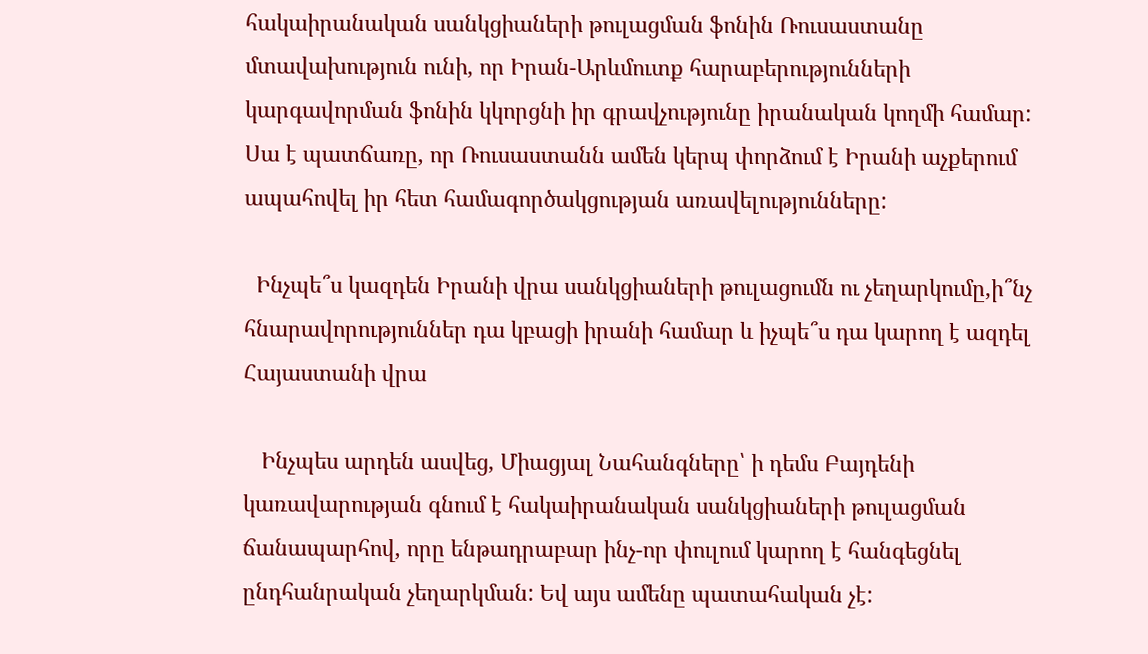հակաիրանական սանկցիաների թուլացման ֆոնին Ռուսաստանը մտավախություն ունի, որ Իրան-Արևմուտք հարաբերությունների կարգավորման ֆոնին կկորցնի իր գրավչությունը իրանական կողմի համար: Սա է պատճառը, որ Ռուսաստանն ամեն կերպ փորձում է Իրանի աչքերում ապահովել իր հետ համագործակցության առավելությունները:

  Ինչպե՞ս կազդեն Իրանի վրա սանկցիաների թուլացումն ու չեղարկումը,ի՞նչ հնարավորություններ դա կբացի իրանի համար և իչպե՞ս դա կարող է ազդել Հայաստանի վրա

   Ինչպես արդեն ասվեց, Միացյալ Նահանգները՝ ի դեմս Բայդենի կառավարության գնում է հակաիրանական սանկցիաների թուլացման ճանապարհով, որը ենթադրաբար ինչ-որ փուլում կարող է հանգեցնել ընդհանրական չեղարկման: Եվ այս ամենը պատահական չէ: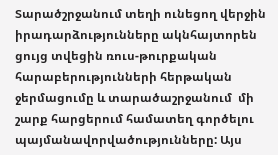Տարածշրջանում տեղի ունեցող վերջին իրադարձությունները ակնհայտորեն ցույց տվեցին ռուս-թուրքական հարաբերությունների հերթական ջերմացումը և տարածաշրջանում  մի շարք հարցերում համատեղ գործելու պայմանավորվածությունները: Այս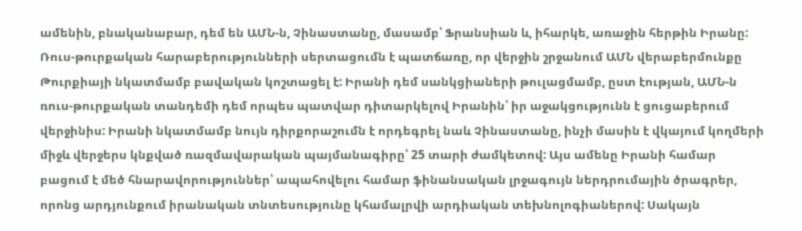ամենին, բնականաբար, դեմ են ԱՄՆ-ն, Չինաստանը, մասամբ՝ Ֆրանսիան և, իհարկե, առաջին հերթին Իրանը: Ռուս-թուրքական հարաբերությունների սերտացումն է պատճառը, որ վերջին շրջանում ԱՄՆ վերաբերմունքը  Թուրքիայի նկատմամբ բավական կոշտացել է: Իրանի դեմ սանկցիաների թուլացմամբ, ըստ էության, ԱՄՆ-ն ռուս-թուրքական տանդեմի դեմ որպես պատվար դիտարկելով Իրանին՝ իր աջակցությունն է ցուցաբերում վերջինիս: Իրանի նկատմամբ նույն դիրքորաշումն է որդեգրել նաև Չինաստանը, ինչի մասին է վկայում կողմերի միջև վերջերս կնքված ռազմավարական պայմանագիրը՝ 25 տարի ժամկետով: Այս ամենը Իրանի համար բացում է մեծ հնարավորություններ՝ ապահովելու համար ֆինանսական լրջագույն ներդրումային ծրագրեր, որոնց արդյունքում իրանական տնտեսությունը կհամալրվի արդիական տեխնոլոգիաներով: Սակայն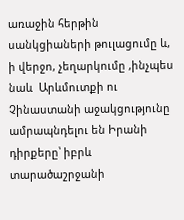առաջին հերթին սանկցիաների թուլացումը և, ի վերջո, չեղարկումը ,ինչպես նաև  Արևմուտքի ու Չինաստանի աջակցությունը ամրապնդելու են Իրանի դիրքերը՝ իբրև տարածաշրջանի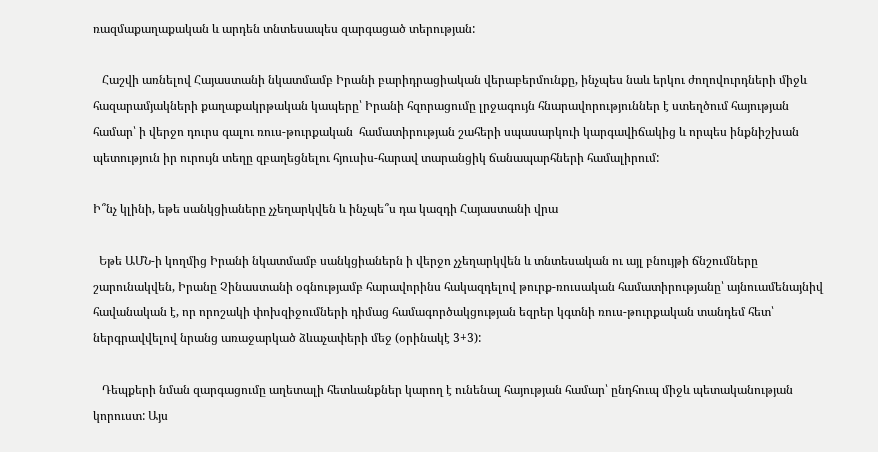ռազմաքաղաքական և արդեն տնտեսապես զարգացած տերության:

   Հաշվի առնելով Հայաստանի նկատմամբ Իրանի բարիդրացիական վերաբերմունքը, ինչպես նաև երկու ժողովուրդների միջև հազարամյակների քաղաքակրթական կապերը՝ Իրանի հզորացումը լրջագույն հնարավորություններ է ստեղծում հայության համար՝ ի վերջո դուրս գալու ռուս-թուրքական  համատիրության շահերի սպասարկուի կարգավիճակից և որպես ինքնիշխան պետություն իր ուրույն տեղը զբաղեցնելու հյուսիս-հարավ տարանցիկ ճանապարհների համալիրում:

Ի՞նչ կլինի, եթե սանկցիաները չչեղարկվեն և ինչպե՞ս դա կազդի Հայաստանի վրա

  Եթե ԱՄՆ-ի կողմից Իրանի նկատմամբ սանկցիաներն ի վերջո չչեղարկվեն և տնտեսական ու այլ բնույթի ճնշումները շարունակվեն, Իրանը Չինաստանի օգնությամբ հարավորինս հակազդելով թուրք-ռուսական համատիրությանը՝ այնուամենայնիվ հավանական է, որ որոշակի փոխզիջումների դիմաց համագործակցության եզրեր կգտնի ռուս-թուրքական տանդեմ հետ՝ ներգրավվելով նրանց առաջարկած ձևաչափերի մեջ (օրինակէ 3+3):

   Դեպքերի նման զարգացումը աղետալի հետևանքներ կարող է ունենալ հայության համար՝ ընդհուպ միջև պետականության կորուստ: Այս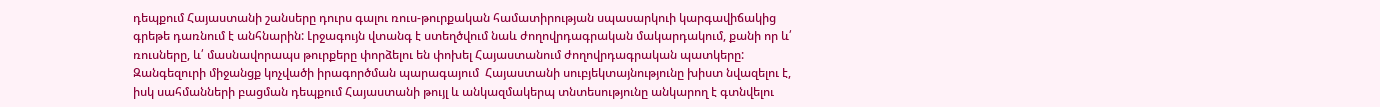դեպքում Հայաստանի շանսերը դուրս գալու ռուս-թուրքական համատիրության սպասարկուի կարգավիճակից գրեթե դառնում է անհնարին: Լրջագույն վտանգ է ստեղծվում նաև ժողովրդագրական մակարդակում, քանի որ և՛ ռուսները, և՛ մասնավորապս թուրքերը փորձելու են փոխել Հայաստանում ժողովրդագրական պատկերը: Զանգեզուրի միջանցք կոչվածի իրագործման պարագայում  Հայաստանի սուբյեկտայնությունը խիստ նվազելու է, իսկ սահմանների բացման դեպքում Հայաստանի թույլ և անկազմակերպ տնտեսությունը անկարող է գտնվելու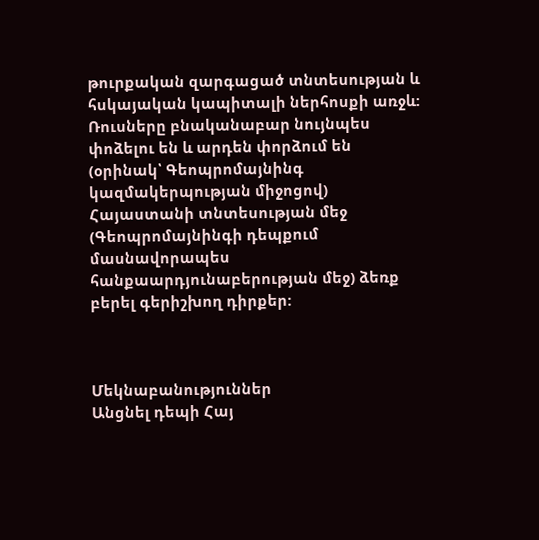թուրքական զարգացած տնտեսության և հսկայական կապիտալի ներհոսքի առջև: Ռուսները բնականաբար նույնպես փոձելու են և արդեն փորձում են (օրինակ՝ Գեոպրոմայնինգ կազմակերպության միջոցով)  Հայաստանի տնտեսության մեջ (Գեոպրոմայնինգի դեպքում մասնավորապես հանքաարդյունաբերության մեջ) ձեռք բերել գերիշխող դիրքեր:



Մեկնաբանություններ
Անցնել դեպի Հայ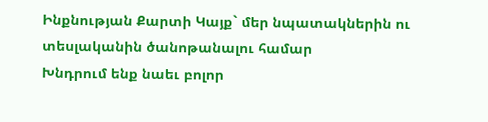Ինքնության Քարտի Կայք` մեր նպատակներին ու տեսլականին ծանոթանալու համար
Խնդրում ենք նաեւ բոլոր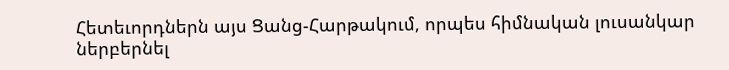Հետեւորդներն այս Ցանց-Հարթակում, որպես հիմնական լուսանկար ներբերնել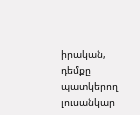իրական, դեմքը պատկերող լուսանկար